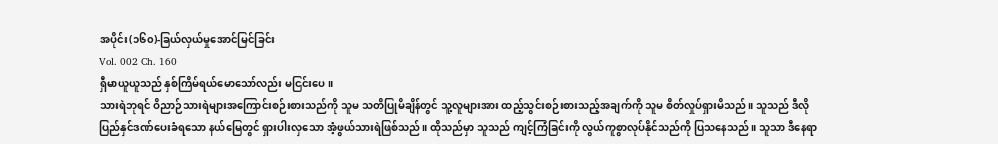အပိုင်း(၁၆၀)-ခြယ်လှယ်မှုအောင်မြင်ခြင်း
Vol. 002 Ch. 160
ရှီမာယူယူသည် နှစ်ကြိမ်ရယ်မောသော်လည်း မငြင်းပေ။
သားရဲဘုရင် ဝိညာဉ်သားရဲများအကြောင်းစဉ်းစားသည်ကို သူမ သတိပြုမိချိန်တွင် သူ့လူများအား ထည့်သွင်းစဉ်းစားသည့်အချက်ကို သူမ စိတ်လှုပ်ရှားမိသည်။ သူသည် ဒီလိုပြည်နှင်ဒဏ်ပေးခံရသော နယ်မြေတွင် ရှားပါးလှသော အံ့ဖွယ်သားရဲဖြစ်သည်။ ထိုသည်မှာ သူသည် ကျင့်ကြံခြင်းကို လွယ်ကူစွာလုပ်နိုင်သည်ကို ပြသနေသည်။ သူသာ ဒီနေရာ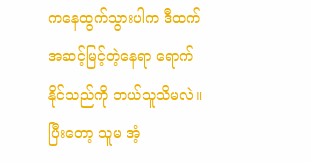ကနေထွက်သွားပါက ဒီထက်အဆင့်မြင့်တဲ့နေရာ ရောက်နိုင်သည်ကို ဘယ်သူသိမလဲ။
ပြီးတော့ သူမ အံ့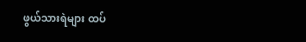ဖွယ်သားရဲများ ထပ်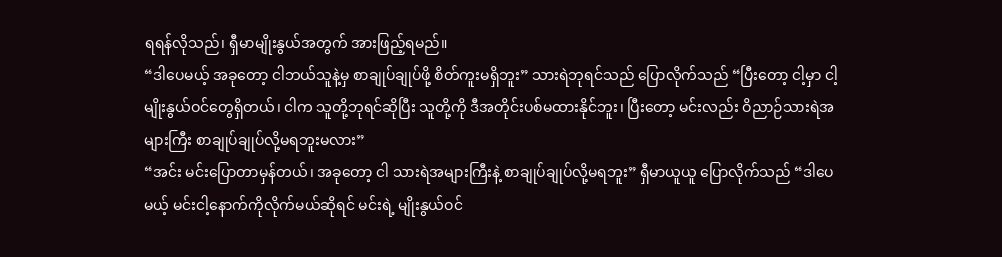ရရန်လိုသည်၊ ရှီမာမျိုးနွယ်အတွက် အားဖြည့်ရမည်။
“ဒါပေမယ့် အခုတော့ ငါဘယ်သူနဲ့မှ စာချုပ်ချုပ်ဖို့ စိတ်ကူးမရှိဘူး” သားရဲဘုရင်သည် ပြောလိုက်သည် “ပြီးတော့ ငါ့မှာ ငါ့မျိုးနွယ်ဝင်တွေရှိတယ်၊ ငါက သူတို့ဘုရင်ဆိုပြီး သူတို့ကို ဒီအတိုင်းပစ်မထားနိုင်ဘူး၊ ပြီးတော့ မင်းလည်း ဝိညာဉ်သားရဲအများကြီး စာချုပ်ချုပ်လို့မရဘူးမလား”
“အင်း မင်းပြောတာမှန်တယ်၊ အခုတော့ ငါ သားရဲအများကြီးနဲ့ စာချုပ်ချုပ်လို့မရဘူး” ရှီမာယူယူ ပြောလိုက်သည် “ဒါပေမယ့် မင်းငါ့နောက်ကိုလိုက်မယ်ဆိုရင် မင်းရဲ့ မျိုးနွယ်ဝင်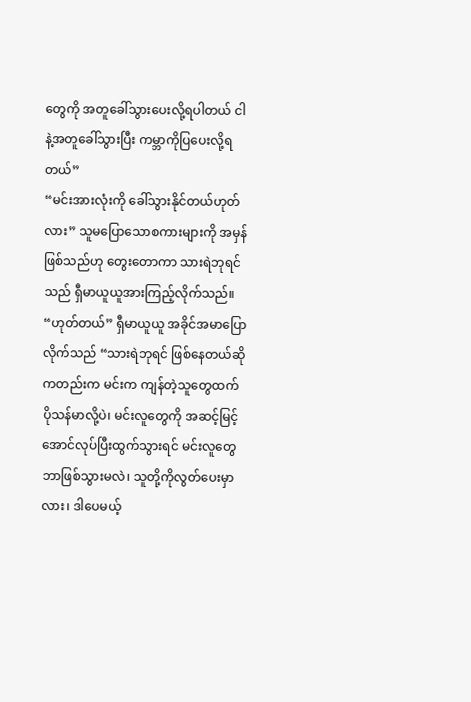တွေကို အတူခေါ်သွားပေးလို့ရပါတယ် ငါနဲ့အတူခေါ်သွားပြီး ကမ္ဘာကိုပြပေးလို့ရတယ်”
“မင်းအားလုံးကို ခေါ်သွားနိုင်တယ်ဟုတ်လား” သူမပြောသောစကားများကို အမှန်ဖြစ်သည်ဟု တွေးတောကာ သားရဲဘုရင်သည် ရှီမာယူယူအားကြည့်လိုက်သည်။
“ဟုတ်တယ်” ရှီမာယူယူ အခိုင်အမာပြောလိုက်သည် “သားရဲဘုရင် ဖြစ်နေတယ်ဆိုကတည်းက မင်းက ကျန်တဲ့သူတွေထက် ပိုသန်မာလို့ပဲ၊ မင်းလူတွေကို အဆင့်မြင့်အောင်လုပ်ပြီးထွက်သွားရင် မင်းလူတွေဘာဖြစ်သွားမလဲ၊ သူတို့ကိုလွတ်ပေးမှာလား၊ ဒါပေမယ့်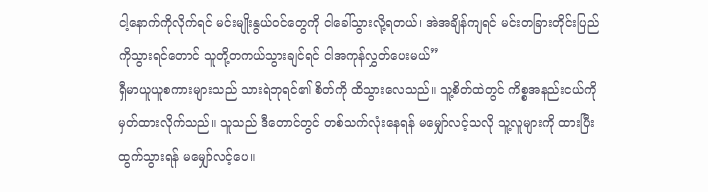ငါ့နောက်ကိုလိုက်ရင် မင်းမျိုးနွယ်ဝင်တွေကို ငါခေါ်သွားလို့ရတယ်၊ အဲအချိန်ကျရင် မင်းတခြားတိုင်းပြည်ကိုသွားရင်တောင် သူတို့တကယ်သွားချင်ရင် ငါအကုန်လွှတ်ပေးမယ်”
ရှီမာယူယူစကားများသည် သားရဲဘုရင်၏ စိတ်ကို ထိသွားလေသည်။ သူ့စိတ်ထဲတွင် ကိစ္စအနည်းငယ်ကို မှတ်ထားလိုက်သည်။ သူသည် ဒီတောင်တွင် တစ်သက်လုံးနေရန် မမျှော်လင့်သလို သူ့လူများကို ထားပြီးထွက်သွားရန် မမျှော်လင့်ပေ။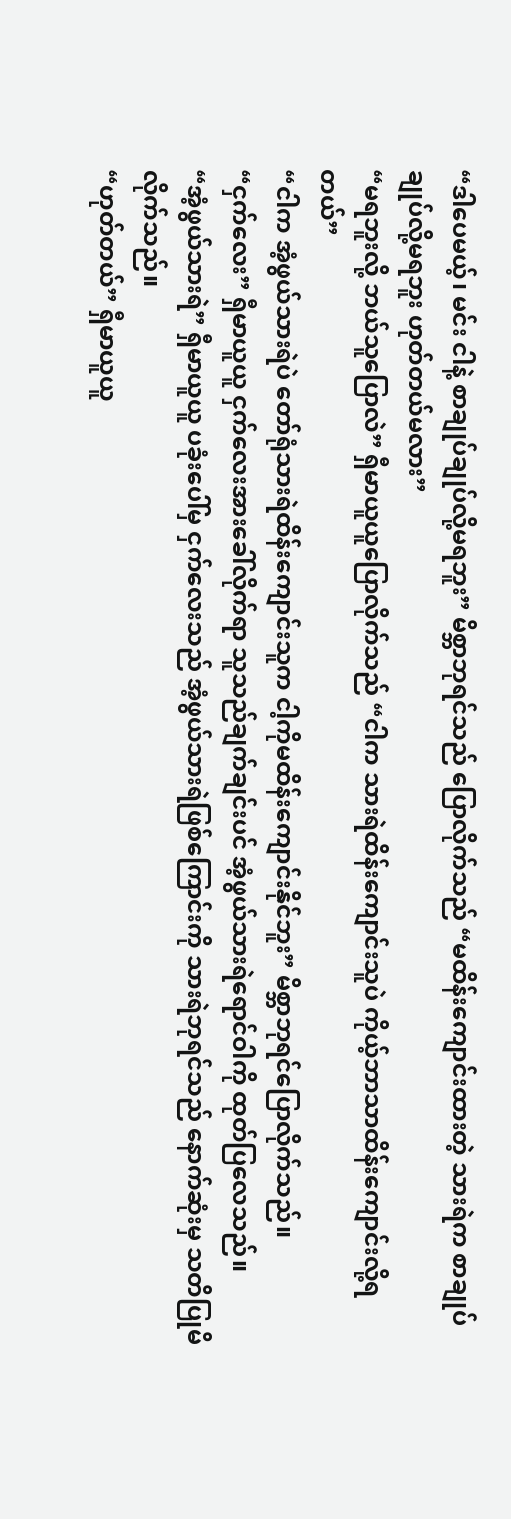“ဒါပေမယ့်၊ မင်း ငါနဲ့ စာချုပ်ချုပ်လို့မရဘူး” မိစ္ဘာဘုရင်သည် ပြောလိုက်သည် “မထိန်းကျောင်းထားတဲ့ သားရဲက စာချုပ်ချုပ်လို့မရဘူး ဟုတ်တယ်မလား”
“မရဘူးလို့ ဘယ်သူပြောလဲ” ရှီမာယူယူပြောလိုက်သည် “ငါက သားရဲထိန်းကျောင်းသူပဲ ကိုယ့်ဘာသာထိန်းကျောင်းလို့ရတယ်”
“ငါက အံ့ဖွယ်သားရဲပဲ တော်ရုံသားရဲထိန်းကျောင်းသူက ငါ့ကိုမထိန်းကျောင်းနိုင်ဘူး” မိစ္ဘာဘုရင်ပြောလိုက်သည်။
“ငှက်လေး” ရှီမာယူယူ ငှက်လေးအားခေါ်လိုက်ရာ သူသည်ချက်ချင်းပင် အံ့ဖွယ်သားရဲရောင်ဝါကို ထုတ်ပြလေသည်။
“အံ့ဖွယ်သားရဲ” ရှီမာယူယူ ပခုံးပေါ်မှ ငှက်လေးသည် အံ့ဖွယ်သားရဲဖြစ်ကြောင်းကို သားရဲဘုရင်သည် နောက်ဆုံးမှ သတိပြုမိလိုက်သည်။
“ဟုတ်တယ်” ရှီမာယူယူ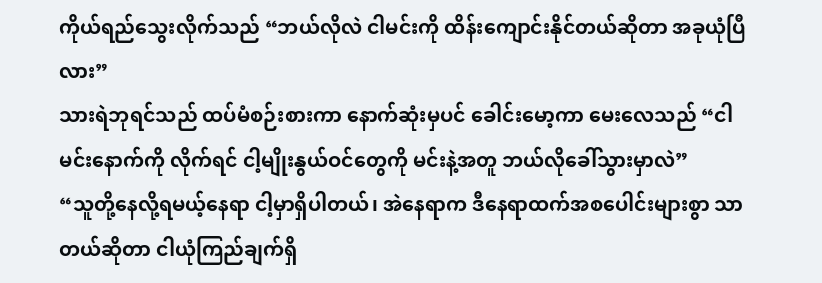ကိုယ်ရည်သွေးလိုက်သည် “ဘယ်လိုလဲ ငါမင်းကို ထိန်းကျောင်းနိုင်တယ်ဆိုတာ အခုယုံပြီလား”
သားရဲဘုရင်သည် ထပ်မံစဉ်းစားကာ နောက်ဆုံးမှပင် ခေါင်းမော့ကာ မေးလေသည် “ငါမင်းနောက်ကို လိုက်ရင် ငါ့မျိုးနွယ်ဝင်တွေကို မင်းနဲ့အတူ ဘယ်လိုခေါ်သွားမှာလဲ”
“သူတို့နေလို့ရမယ့်နေရာ ငါ့မှာရှိပါတယ်၊ အဲနေရာက ဒီနေရာထက်အစပေါင်းများစွာ သာတယ်ဆိုတာ ငါယုံကြည်ချက်ရှိ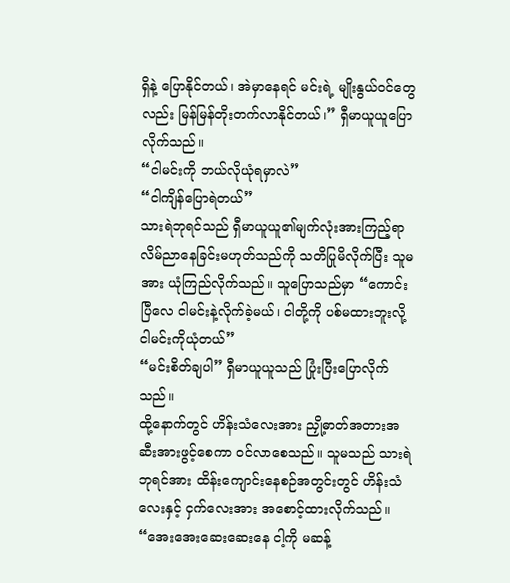ရှိနဲ့ ပြောနိုင်တယ်၊ အဲမှာနေရင် မင်းရဲ့ မျိုးနွယ်ဝင်တွေလည်း မြန်မြန်တိုးတက်လာနိုင်တယ်၊” ရှီမာယူယူပြောလိုက်သည်။
“ငါမင်းကို ဘယ်လိုယုံရမှာလဲ”
“ငါကျိန်ပြောရဲတယ်”
သားရဲဘုရင်သည် ရှီမာယူယူ၏မျက်လုံးအားကြည့်ရာ လိမ်ညာနေခြင်းမဟုတ်သည်ကို သတိပြုမိလိုက်ပြီး သူမအား ယုံကြည်လိုက်သည်။ သူပြောသည်မှာ “ကောင်းပြီလေ ငါမင်းနဲ့လိုက်ခဲ့မယ်၊ ငါတို့ကို ပစ်မထားဘူးလို့ ငါမင်းကိုယုံတယ်”
“မင်းစိတ်ချပါ” ရှီမာယူယူသည် ပြုံးပြီးပြောလိုက်သည်။
ထို့နောက်တွင် ဟိန်းသံလေးအား ညှို့ဓာတ်အတားအဆီးအားဖွင့်စေကာ ဝင်လာစေသည်။ သူမသည် သားရဲဘုရင်အား ထိန်းကျောင်းနေစဉ်အတွင်းတွင် ဟိန်းသံလေးနှင့် ငှက်လေးအား အစောင့်ထားလိုက်သည်။
“အေးအေးဆေးဆေးနေ ငါ့ကို မဆန့်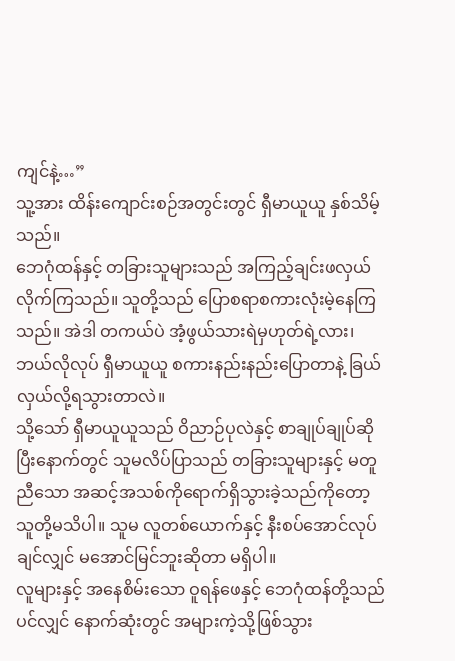ကျင်နဲ့…”
သူ့အား ထိန်းကျောင်းစဉ်အတွင်းတွင် ရှီမာယူယူ နှစ်သိမ့်သည်။
ဘေဂုံထန်နှင့် တခြားသူများသည် အကြည့်ချင်းဖလှယ်လိုက်ကြသည်။ သူတို့သည် ပြောစရာစကားလုံးမဲ့နေကြသည်။ အဲဒါ တကယ်ပဲ အံ့ဖွယ်သားရဲမှဟုတ်ရဲ့လား၊ ဘယ်လိုလုပ် ရှီမာယူယူ စကားနည်းနည်းပြောတာနဲ့ ခြယ်လှယ်လို့ရသွားတာလဲ။
သို့သော် ရှီမာယူယူသည် ဝိညာဉ်ပုလဲနှင့် စာချုပ်ချုပ်ဆိုပြီးနောက်တွင် သူမလိပ်ပြာသည် တခြားသူများနှင့် မတူညီသော အဆင့်အသစ်ကိုရောက်ရှိသွားခဲ့သည်ကိုတော့ သူတို့မသိပါ။ သူမ လူတစ်ယောက်နှင့် နီးစပ်အောင်လုပ်ချင်လျှင် မအောင်မြင်ဘူးဆိုတာ မရှိပါ။
လူများနှင့် အနေစိမ်းသော ဝူရန်ဖေနှင့် ဘေဂုံထန်တို့သည်ပင်လျှင် နောက်ဆုံးတွင် အများကဲ့သို့ဖြစ်သွား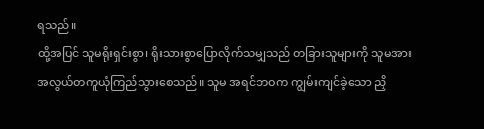ရသည်။
ထို့အပြင် သူမရိုးရှင်းစွာ၊ ရိုးသားစွာပြောလိုက်သမျှသည် တခြားသူများကို သူမအားအလွယ်တကူယုံကြည်သွားစေသည်။ သူမ အရင်ဘဝက ကျွမ်းကျင်ခဲ့သော ညှိ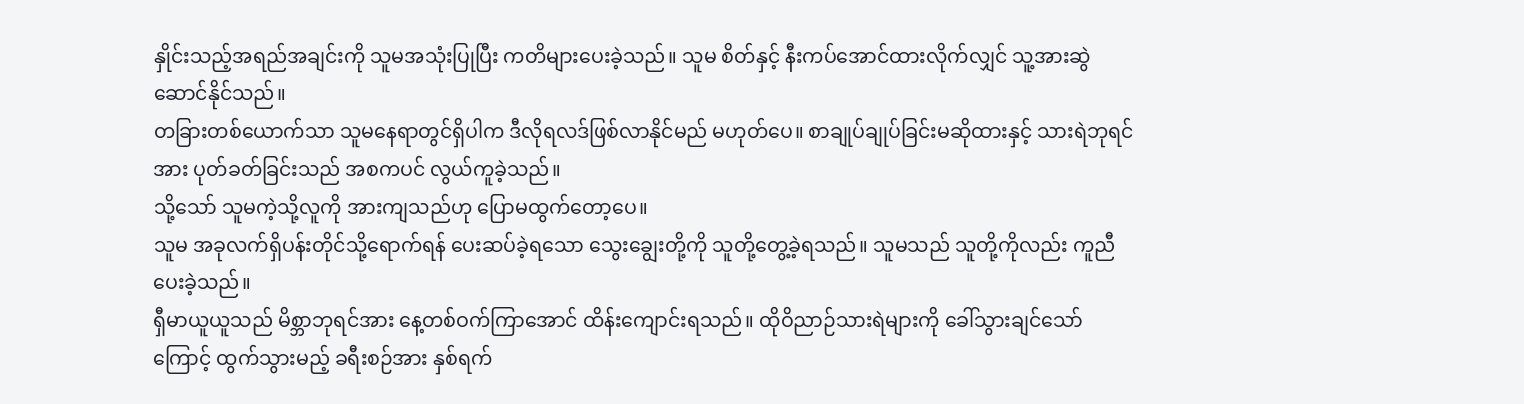နှိုင်းသည့်အရည်အချင်းကို သူမအသုံးပြုပြီး ကတိများပေးခဲ့သည်။ သူမ စိတ်နှင့် နီးကပ်အောင်ထားလိုက်လျှင် သူ့အားဆွဲဆောင်နိုင်သည်။
တခြားတစ်ယောက်သာ သူမနေရာတွင်ရှိပါက ဒီလိုရလဒ်ဖြစ်လာနိုင်မည် မဟုတ်ပေ။ စာချုပ်ချုပ်ခြင်းမဆိုထားနှင့် သားရဲဘုရင်အား ပုတ်ခတ်ခြင်းသည် အစကပင် လွယ်ကူခဲ့သည်။
သို့သော် သူမကဲ့သို့လူကို အားကျသည်ဟု ပြောမထွက်တော့ပေ။
သူမ အခုလက်ရှိပန်းတိုင်သို့ရောက်ရန် ပေးဆပ်ခဲ့ရသော သွေးချွေးတို့ကို သူတို့တွေ့ခဲ့ရသည်။ သူမသည် သူတို့ကိုလည်း ကူညီပေးခဲ့သည်။
ရှီမာယူယူသည် မိစ္ဘာဘုရင်အား နေ့တစ်ဝက်ကြာအောင် ထိန်းကျောင်းရသည်။ ထိုဝိညာဉ်သားရဲများကို ခေါ်သွားချင်သော်ကြောင့် ထွက်သွားမည့် ခရီးစဉ်အား နှစ်ရက်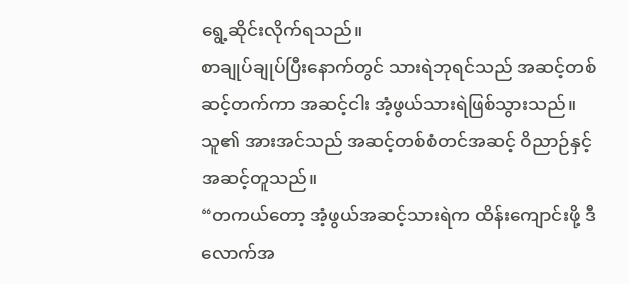ရွေ့ဆိုင်းလိုက်ရသည်။
စာချုပ်ချုပ်ပြီးနောက်တွင် သားရဲဘုရင်သည် အဆင့်တစ်ဆင့်တက်ကာ အဆင့်ငါး အံ့ဖွယ်သားရဲဖြစ်သွားသည်။ သူ၏ အားအင်သည် အဆင့်တစ်စံတင်အဆင့် ဝိညာဉ်နှင့် အဆင့်တူသည်။
“တကယ်တော့ အံ့ဖွယ်အဆင့်သားရဲက ထိန်းကျောင်းဖို့ ဒီလောက်အ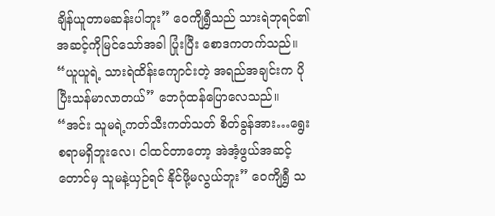ချိန်ယူတာမဆန်းပါဘူး” ဝေကျိရွှီသည် သားရဲဘုရင်၏ အဆင့်ကိုမြင်သော်အခါ ပြုံးပြီး စောဒကတက်သည်။
“ယူယူရဲ့ သားရဲထိန်းကျောင်းတဲ့ အရည်အချင်းက ပိုပြီးသန်မာလာတယ်” ဘေဂုံထန်ပြောလေသည်။
“အင်း သူမရဲ့ကတ်သီးကတ်သတ် စိတ်ခွန်အား…ရွေးစရာမရှိဘူးလေ၊ ငါထင်တာတော့ အဲအံ့ဖွယ်အဆင့် တောင်မှ သူမနဲ့ယှဉ်ရင် နိုင်ဖို့မလွယ်ဘူး” ဝေကျိရွှီ သ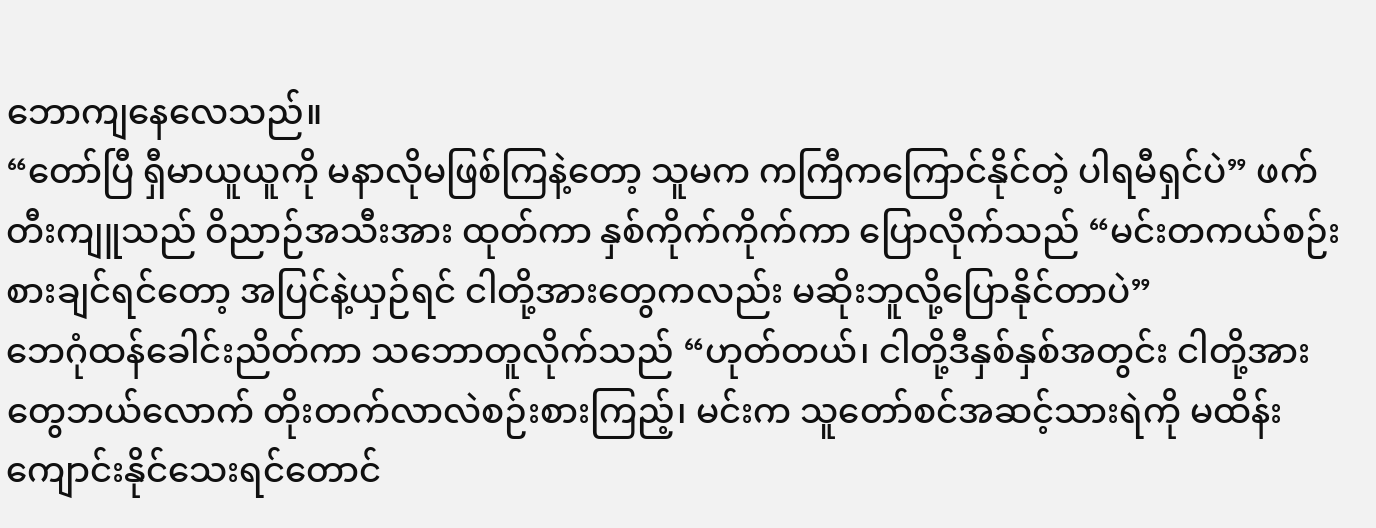ဘောကျနေလေသည်။
“တော်ပြီ ရှီမာယူယူကို မနာလိုမဖြစ်ကြနဲ့တော့ သူမက ကကြီကကြောင်နိုင်တဲ့ ပါရမီရှင်ပဲ” ဖက်တီးကျူသည် ဝိညာဉ်အသီးအား ထုတ်ကာ နှစ်ကိုက်ကိုက်ကာ ပြောလိုက်သည် “မင်းတကယ်စဉ်းစားချင်ရင်တော့ အပြင်နဲ့ယှဉ်ရင် ငါတို့အားတွေကလည်း မဆိုးဘူလို့ပြောနိုင်တာပဲ”
ဘေဂုံထန်ခေါင်းညိတ်ကာ သဘောတူလိုက်သည် “ဟုတ်တယ်၊ ငါတို့ဒီနှစ်နှစ်အတွင်း ငါတို့အားတွေဘယ်လောက် တိုးတက်လာလဲစဉ်းစားကြည့်၊ မင်းက သူတော်စင်အဆင့်သားရဲကို မထိန်းကျောင်းနိုင်သေးရင်တောင်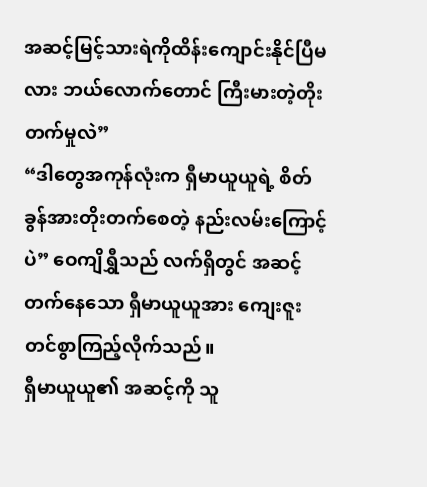အဆင့်မြင့်သားရဲကိုထိန်းကျောင်းနိုင်ပြီမလား ဘယ်လောက်တောင် ကြီးမားတဲ့တိုးတက်မှုလဲ”
“ဒါတွေအကုန်လုံးက ရှီမာယူယူရဲ့ စိတ်ခွန်အားတိုးတက်စေတဲ့ နည်းလမ်းကြောင့်ပဲ” ဝေကျိရွှီသည် လက်ရှိတွင် အဆင့်တက်နေသော ရှီမာယူယူအား ကျေးဇူးတင်စွာကြည့်လိုက်သည်။
ရှီမာယူယူ၏ အဆင့်ကို သူ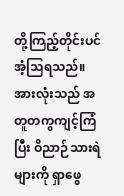တို့ကြည့်တိုင်းပင် အံ့သြရသည်။ အားလုံးသည် အတူတကွကျင့်ကြံပြီး ဝိညာဉ်သားရဲများကို ရှာဖွေ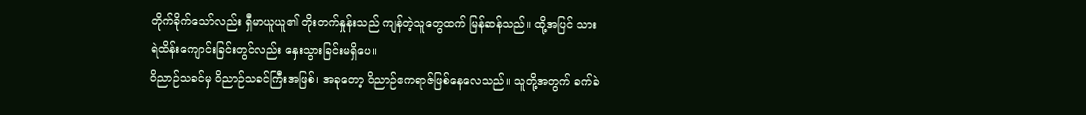တိုက်ခိုက်သော်လည်း ရှီမာယူယူ၏ တိုးတက်နှုန်းသည် ကျန်တဲ့သူတွေထက် မြန်ဆန်သည်။ ထို့အပြင် သားရဲထိန်းကျောင်းခြင်းတွင်လည်း နှေးသွားခြင်းမရှိပေ။
ဝိညာဉ်သခင်မှ ဝိညာဉ်သခင်ကြီးအဖြစ်၊ အခုတော့ ဝိညာဉ်ဧကရာဇ်ဖြစ်နေလေသည်။ သူတို့အတွက် ခက်ခဲ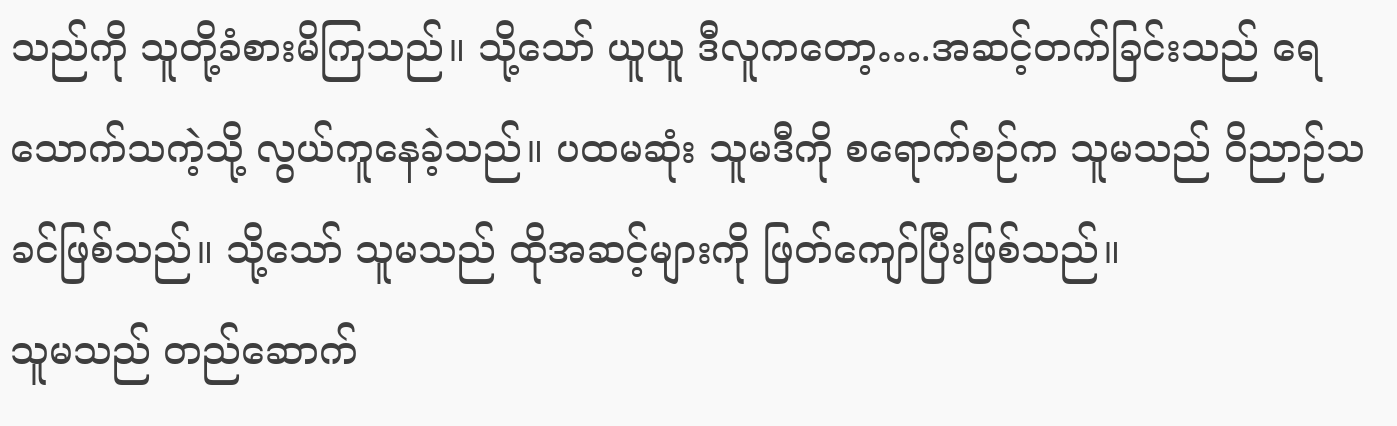သည်ကို သူတို့ခံစားမိကြသည်။ သို့သော် ယူယူ ဒီလူကတော့….အဆင့်တက်ခြင်းသည် ရေသောက်သကဲ့သို့ လွယ်ကူနေခဲ့သည်။ ပထမဆုံး သူမဒီကို စရောက်စဉ်က သူမသည် ဝိညာဉ်သခင်ဖြစ်သည်။ သို့သော် သူမသည် ထိုအဆင့်များကို ဖြတ်ကျော်ပြီးဖြစ်သည်။
သူမသည် တည်ဆောက်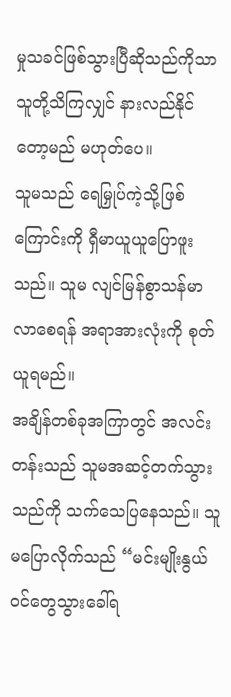မှုသခင်ဖြစ်သွားပြီဆိုသည်ကိုသာ သူတို့သိကြလျှင် နားလည်နိုင်တော့မည် မဟုတ်ပေ။
သူမသည် ရေမြှုပ်ကဲ့သို့ဖြစ်ကြောင်းကို ရှီမာယူယူပြောဖူးသည်။ သူမ လျင်မြန်စွာသန်မာလာစေရန် အရာအားလုံးကို စုတ်ယူရမည်။
အချိန်တစ်ခုအကြာတွင် အလင်းတန်းသည် သူမအဆင့်တက်သွားသည်ကို သက်သေပြနေသည်။ သူမပြောလိုက်သည် “မင်းမျိုးနွယ်ဝင်တွေသွားခေါ်ရ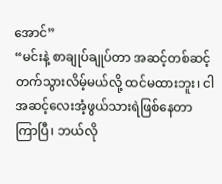အောင်”
“မင်းနဲ့ စာချုပ်ချုပ်တာ အဆင့်တစ်ဆင့်တက်သွားလိမ့်မယ်လို့ ထင်မထားဘူး၊ ငါ အဆင့်လေးအံ့ဖွယ်သားရဲဖြစ်နေတာ ကြာပြီ၊ ဘယ်လို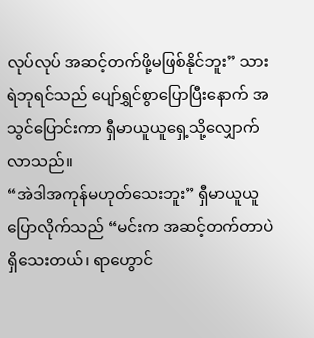လုပ်လုပ် အဆင့်တက်ဖို့မဖြစ်နိုင်ဘူး” သားရဲဘုရင်သည် ပျော်ရွှင်စွာပြောပြီးနောက် အသွင်ပြောင်းကာ ရှီမာယူယူရှေ့သို့လျှောက်လာသည်။
“အဲဒါအကုန်မဟုတ်သေးဘူး” ရှီမာယူယူပြောလိုက်သည် “မင်းက အဆင့်တက်တာပဲ ရှိသေးတယ်၊ ရာဟွောင်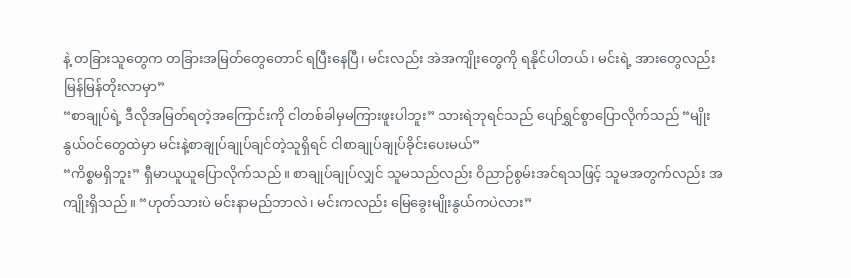နဲ့ တခြားသူတွေက တခြားအမြတ်တွေတောင် ရပြီးနေပြီ၊ မင်းလည်း အဲအကျိုးတွေကို ရနိုင်ပါတယ်၊ မင်းရဲ့ အားတွေလည်း မြန်မြန်တိုးလာမှာ”
“စာချုပ်ရဲ့ ဒီလိုအမြတ်ရတဲ့အကြောင်းကို ငါတစ်ခါမှမကြားဖူးပါဘူး” သားရဲဘုရင်သည် ပျော်ရွှင်စွာပြောလိုက်သည် “မျိုးနွယ်ဝင်တွေထဲမှာ မင်းနဲ့စာချုပ်ချုပ်ချင်တဲ့သူရှိရင် ငါစာချုပ်ချုပ်ခိုင်းပေးမယ်”
“ကိစ္စမရှိဘူး” ရှီမာယူယူပြောလိုက်သည်။ စာချုပ်ချုပ်လျှင် သူမသည်လည်း ဝိညာဉ်စွမ်းအင်ရသဖြင့် သူမအတွက်လည်း အကျိုးရှိသည်။ “ဟုတ်သားပဲ မင်းနာမည်ဘာလဲ၊ မင်းကလည်း မြေခွေးမျိုးနွယ်ကပဲလား”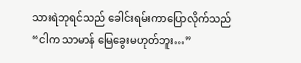သားရဲဘုရင်သည် ခေါင်းရမ်းကာပြောလိုက်သည် “ငါက သာမာန် မြေခွေးမဟုတ်ဘူး…”